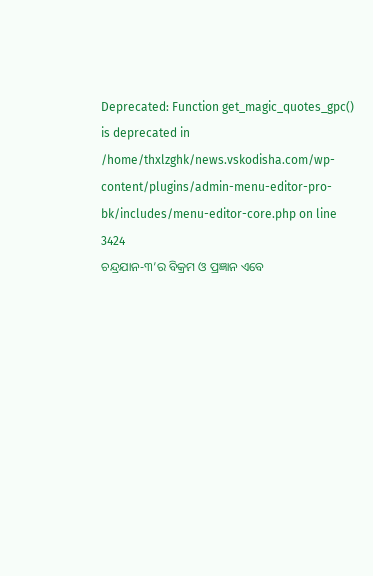Deprecated: Function get_magic_quotes_gpc() is deprecated in /home/thxlzghk/news.vskodisha.com/wp-content/plugins/admin-menu-editor-pro-bk/includes/menu-editor-core.php on line 3424
ଚନ୍ଦ୍ରଯାନ-୩’ର ବିକ୍ରମ ଓ ପ୍ରଜ୍ଞାନ ଏବେ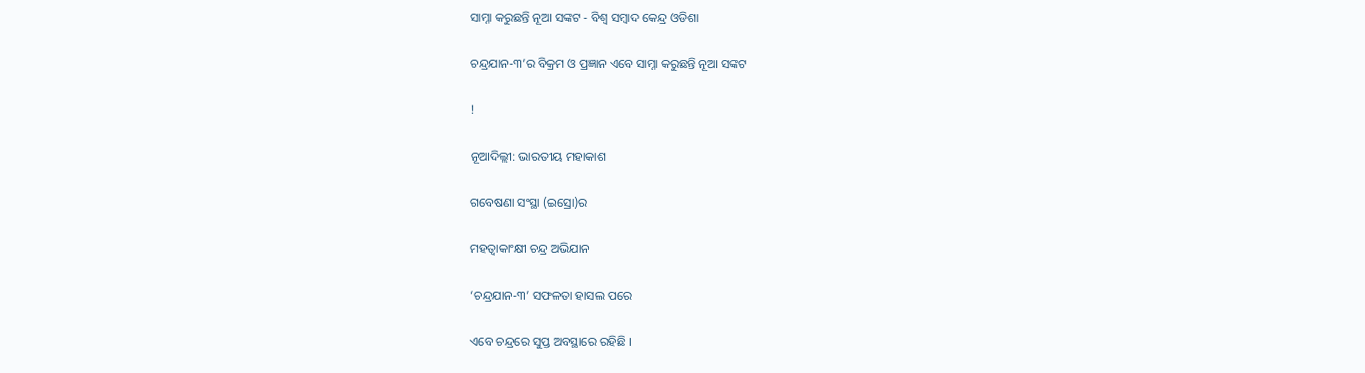ସାମ୍ନା କରୁଛନ୍ତି ନୂଆ ସଙ୍କଟ - ବିଶ୍ୱ ସମ୍ବାଦ କେନ୍ଦ୍ର ଓଡିଶା

ଚନ୍ଦ୍ରଯାନ-୩’ର ବିକ୍ରମ ଓ ପ୍ରଜ୍ଞାନ ଏବେ ସାମ୍ନା କରୁଛନ୍ତି ନୂଆ ସଙ୍କଟ

!

ନୂଆଦିଲ୍ଲୀ: ଭାରତୀୟ ମହାକାଶ

ଗବେଷଣା ସଂସ୍ଥା (ଇସ୍ରୋ)ର

ମହତ୍ୱାକାଂକ୍ଷୀ ଚନ୍ଦ୍ର ଅଭିଯାନ

‘ଚନ୍ଦ୍ରଯାନ-୩’ ସଫଳତା ହାସଲ ପରେ

ଏବେ ଚନ୍ଦ୍ରରେ ସୁପ୍ତ ଅବସ୍ଥାରେ ରହିଛି ।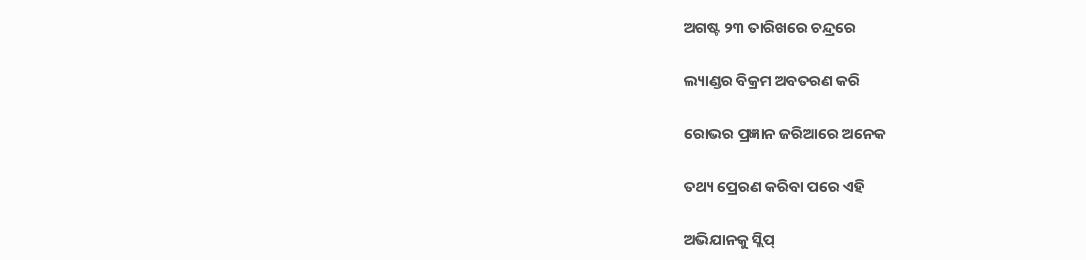ଅଗଷ୍ଟ ୨୩ ତାରିଖରେ ଚନ୍ଦ୍ରରେ

ଲ୍ୟାଣ୍ଡର ବିକ୍ରମ ଅବତରଣ କରି

ରୋଭର ପ୍ରଜ୍ଞାନ ଜରିଆରେ ଅନେକ

ତଥ୍ୟ ପ୍ରେରଣ କରିବା ପରେ ଏହି

ଅଭିଯାନକୁ ସ୍ଲିପ୍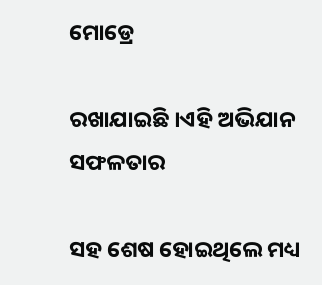ମୋଡ୍ରେ

ରଖାଯାଇଛି ।ଏହି ଅଭିଯାନ ସଫଳତାର

ସହ ଶେଷ ହୋଇଥିଲେ ମଧ୍ୟ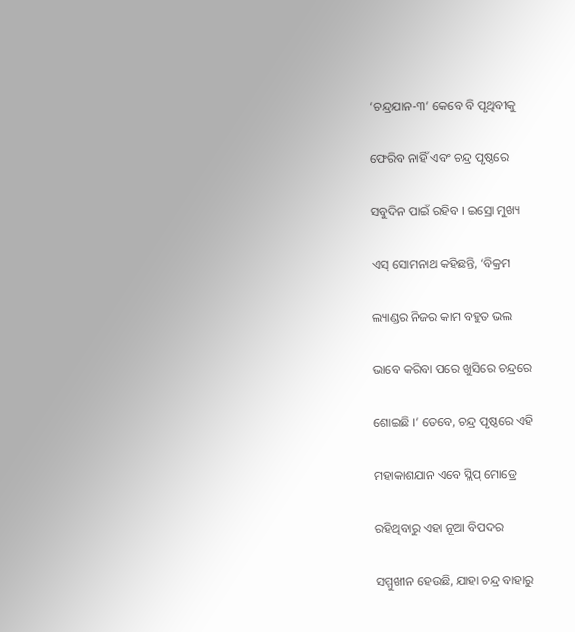‘ଚନ୍ଦ୍ରଯାନ-୩’ କେବେ ବି ପୃଥିବୀକୁ

ଫେରିବ ନାହିଁ ଏବଂ ଚନ୍ଦ୍ର ପୃଷ୍ଠରେ

ସବୁଦିନ ପାଇଁ ରହିବ । ଇସ୍ରୋ ମୁଖ୍ୟ

ଏସ୍ ସୋମନାଥ କହିଛନ୍ତି, ‘ବିକ୍ରମ

ଲ୍ୟାଣ୍ଡର ନିଜର କାମ ବହୁତ ଭଲ

ଭାବେ କରିବା ପରେ ଖୁସିରେ ଚନ୍ଦ୍ରରେ

ଶୋଇଛି ।’ ତେବେ, ଚନ୍ଦ୍ର ପୃଷ୍ଠରେ ଏହି

ମହାକାଶଯାନ ଏବେ ସ୍ଲିପ୍ ମୋଡ୍ରେ

ରହିଥିବାରୁ ଏହା ନୂଆ ବିପଦର

ସମ୍ମୁଖୀନ ହେଉଛି, ଯାହା ଚନ୍ଦ୍ର ବାହାରୁ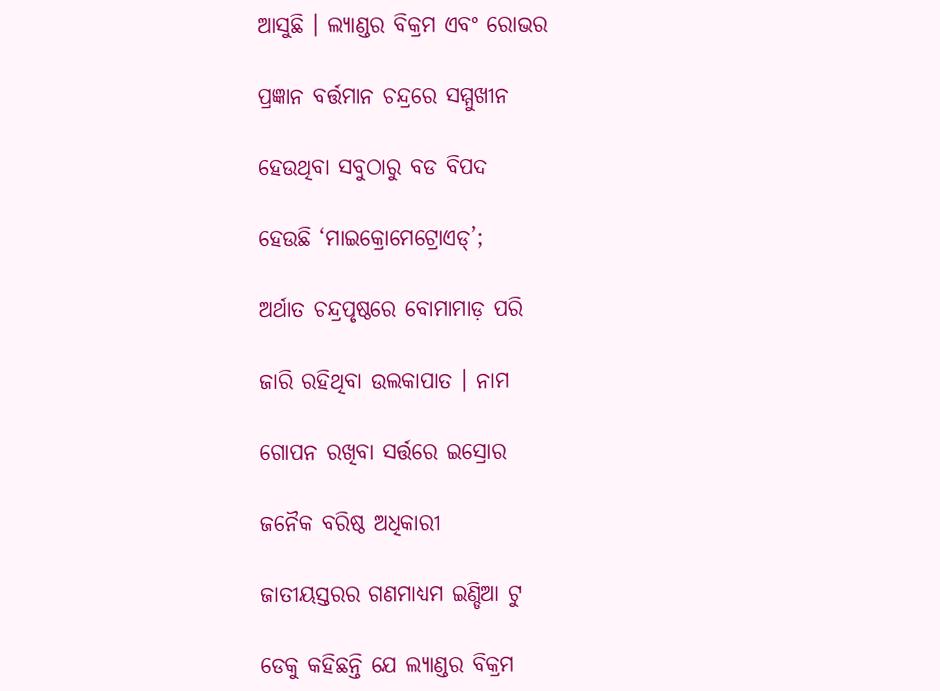ଆସୁଛି । ଲ୍ୟାଣ୍ଡର ବିକ୍ରମ ଏବଂ ରୋଭର

ପ୍ରଜ୍ଞାନ ବର୍ତ୍ତମାନ ଚନ୍ଦ୍ରରେ ସମ୍ମୁଖୀନ

ହେଉଥିବା ସବୁଠାରୁ ବଡ ବିପଦ

ହେଉଛି ‘ମାଇକ୍ରୋମେଟ୍ରୋଏଡ୍‌’;

ଅର୍ଥାତ ଚନ୍ଦ୍ରପୃଷ୍ଠରେ ବୋମାମାଡ଼ ପରି

ଜାରି ରହିଥିବା ଉଲକାପାତ । ନାମ

ଗୋପନ ରଖିବା ସର୍ତ୍ତରେ ଇସ୍ରୋର

ଜନୈକ ବରିଷ୍ଠ ଅଧିକାରୀ

ଜାତୀୟସ୍ତରର ଗଣମାଧ୍ୟମ ଇଣ୍ଡିଆ ଟୁ

ଡେକୁ କହିଛନ୍ତି ଯେ ଲ୍ୟାଣ୍ଡର ବିକ୍ରମ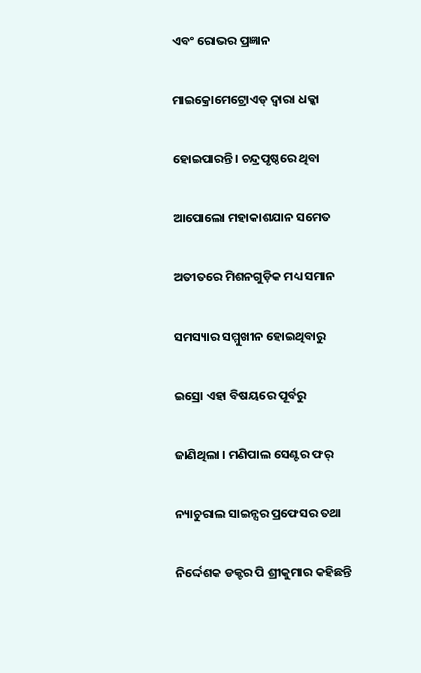ଏବଂ ରୋଭର ପ୍ରଜ୍ଞାନ

ମାଇକ୍ରୋମେଟ୍ରୋଏଡ୍ ଦ୍ୱାରା ଧକ୍କା

ହୋଇପାରନ୍ତି । ଚନ୍ଦ୍ରପୃଷ୍ଠରେ ଥିବା

ଆପୋଲୋ ମହାକାଶଯାନ ସମେତ

ଅତୀତରେ ମିଶନଗୁଡ଼ିକ ମଧ୍ୟ ସମାନ

ସମସ୍ୟାର ସମ୍ମୁଖୀନ ହୋଇଥିବାରୁ

ଇସ୍ରୋ ଏହା ବିଷୟରେ ପୂର୍ବରୁ

ଜାଣିଥିଲା । ମଣିପାଲ ସେଣ୍ଟର ଫର୍‌

ନ୍ୟାଚୁରାଲ ସାଇନ୍ସର ପ୍ରଫେସର ତଥା

ନିର୍ଦ୍ଦେଶକ ଡକ୍ଟର ପି ଶ୍ରୀକୁମାର କହିଛନ୍ତି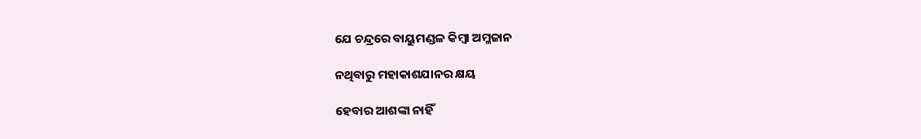ଯେ ଚନ୍ଦ୍ରରେ ବାୟୁମଣ୍ଡଳ କିମ୍ବା ଅମ୍ଳଜାନ

ନଥିବାରୁ ମହାକାଶଯାନର କ୍ଷୟ

ହେବାର ଆଶଙ୍କା ନାହିଁ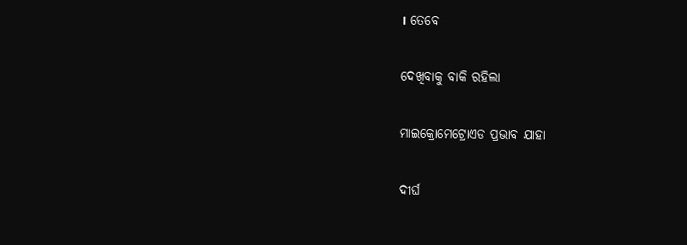। ତେବେ

ଦେଖିବାକୁ ବାକି ରହିଲା

ମାଇକ୍ରୋମେଟ୍ରୋଏଡ ପ୍ରଭାବ ଯାହା

ଦୀର୍ଘ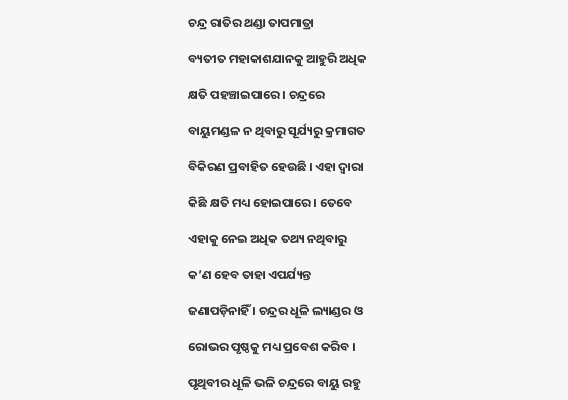ଚନ୍ଦ୍ର ରାତିର ଥଣ୍ଡା ତାପମାତ୍ରା

ବ୍ୟତୀତ ମହାକାଶଯାନକୁ ଆହୁରି ଅଧିକ

କ୍ଷତି ପହଞ୍ଚାଇପାରେ । ଚନ୍ଦ୍ରରେ

ବାୟୁମଣ୍ଡଳ ନ ଥିବାରୁ ସୂର୍ଯ୍ୟରୁ କ୍ରମାଗତ

ବିକିରଣ ପ୍ରବାହିତ ହେଉଛି । ଏହା ଦ୍ୱାରା

କିଛି କ୍ଷତି ମଧ୍ୟ ହୋଇପାରେ । ତେବେ

ଏହାକୁ ନେଇ ଅଧିକ ତଥ୍ୟ ନଥିବାରୁ

କ’ଣ ହେବ ତାହା ଏପର୍ଯ୍ୟନ୍ତ

ଜଣାପଡ଼ିନାହିଁ । ଚନ୍ଦ୍ରର ଧୂଳି ଲ୍ୟାଣ୍ଡର ଓ

ରୋଭର ପୃଷ୍ଠକୁ ମଧ୍ୟ ପ୍ରବେଶ କରିବ ।

ପୃଥିବୀର ଧୂଳି ଭଳି ଚନ୍ଦ୍ରରେ ବାୟୁ ରହୁ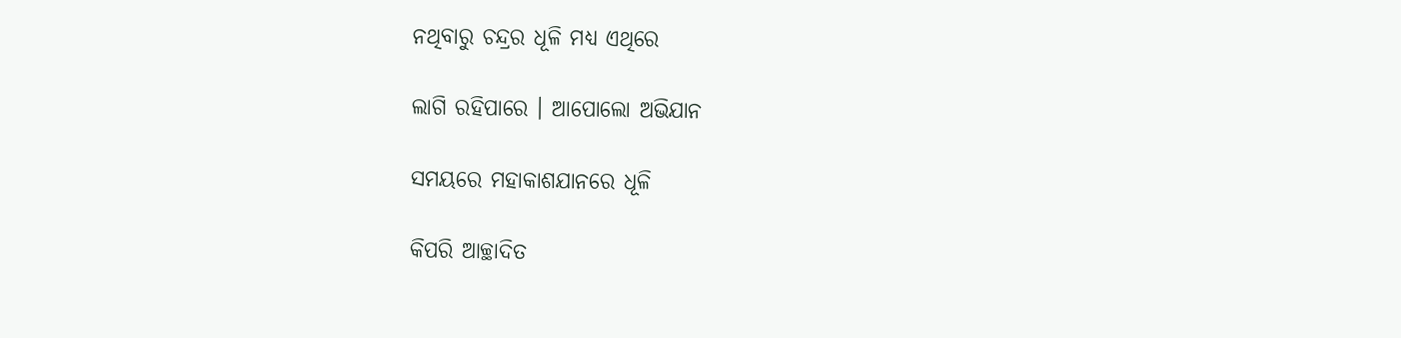ନଥିବାରୁ ଚନ୍ଦ୍ରର ଧୂଳି ମଧ୍ୟ ଏଥିରେ

ଲାଗି ରହିପାରେ । ଆପୋଲୋ ଅଭିଯାନ

ସମୟରେ ମହାକାଶଯାନରେ ଧୂଳି

କିପରି ଆଚ୍ଛାଦିତ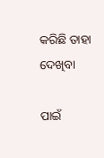କରିଛି ତାହା ଦେଖିବା

ପାଇଁ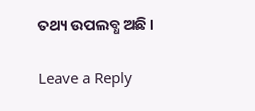ତଥ୍ୟ ଉପଲବ୍ଧ ଅଛି ।

Leave a Reply